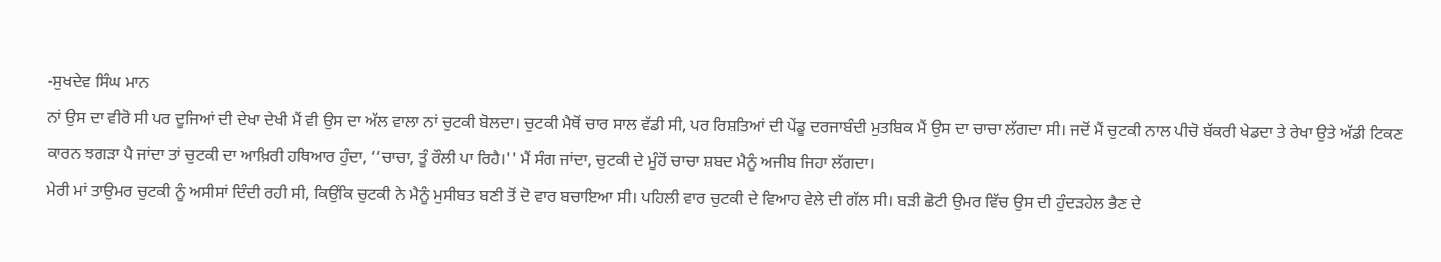-ਸੁਖਦੇਵ ਸਿੰਘ ਮਾਨ
ਨਾਂ ਉਸ ਦਾ ਵੀਰੋ ਸੀ ਪਰ ਦੂਜਿਆਂ ਦੀ ਦੇਖਾ ਦੇਖੀ ਮੈਂ ਵੀ ਉਸ ਦਾ ਅੱਲ ਵਾਲਾ ਨਾਂ ਚੁਟਕੀ ਬੋਲਦਾ। ਚੁਟਕੀ ਮੈਥੋਂ ਚਾਰ ਸਾਲ ਵੱਡੀ ਸੀ, ਪਰ ਰਿਸ਼ਤਿਆਂ ਦੀ ਪੇਂਡੂ ਦਰਜਾਬੰਦੀ ਮੁਤਬਿਕ ਮੈਂ ਉਸ ਦਾ ਚਾਚਾ ਲੱਗਦਾ ਸੀ। ਜਦੋਂ ਮੈਂ ਚੁਟਕੀ ਨਾਲ ਪੀਚੋ ਬੱਕਰੀ ਖੇਡਦਾ ਤੇ ਰੇਖਾ ਉਤੇ ਅੱਡੀ ਟਿਕਣ ਕਾਰਨ ਝਗੜਾ ਪੈ ਜਾਂਦਾ ਤਾਂ ਚੁਟਕੀ ਦਾ ਆਖ਼ਿਰੀ ਹਥਿਆਰ ਹੁੰਦਾ, ‘‘ਚਾਚਾ, ਤੂੰ ਰੌਲੀ ਪਾ ਰਿਹੈ।'' ਮੈਂ ਸੰਗ ਜਾਂਦਾ, ਚੁਟਕੀ ਦੇ ਮੂੰਹੋਂ ਚਾਚਾ ਸ਼ਬਦ ਮੈਨੂੰ ਅਜੀਬ ਜਿਹਾ ਲੱਗਦਾ।
ਮੇਰੀ ਮਾਂ ਤਾਉਮਰ ਚੁਟਕੀ ਨੂੰ ਅਸੀਸਾਂ ਦਿੰਦੀ ਰਹੀ ਸੀ, ਕਿਉਂਕਿ ਚੁਟਕੀ ਨੇ ਮੈਨੂੰ ਮੁਸੀਬਤ ਬਣੀ ਤੋਂ ਦੋ ਵਾਰ ਬਚਾਇਆ ਸੀ। ਪਹਿਲੀ ਵਾਰ ਚੁਟਕੀ ਦੇ ਵਿਆਹ ਵੇਲੇ ਦੀ ਗੱਲ ਸੀ। ਬੜੀ ਛੋਟੀ ਉਮਰ ਵਿੱਚ ਉਸ ਦੀ ਹੁੰਦੜਹੇਲ ਭੈਣ ਦੇ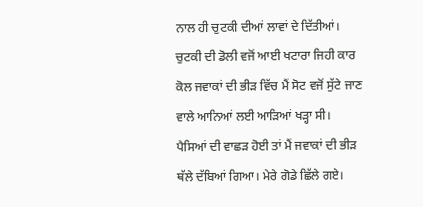ਨਾਲ ਹੀ ਚੁਟਕੀ ਦੀਆਂ ਲਾਵਾਂ ਦੇ ਦਿੱਤੀਆਂ। ਚੁਟਕੀ ਦੀ ਡੋਲੀ ਵਜੋਂ ਆਈ ਖਟਾਰਾ ਜਿਹੀ ਕਾਰ ਕੋਲ ਜਵਾਕਾਂ ਦੀ ਭੀੜ ਵਿੱਚ ਮੈਂ ਸੋਟ ਵਜੋਂ ਸੁੱਟੇ ਜਾਣ ਵਾਲੇ ਆਨਿਆਂ ਲਈ ਆੜਿਆਂ ਖੜ੍ਹਾ ਸੀ। ਪੈਸਿਆਂ ਦੀ ਵਾਛੜ ਹੋਈ ਤਾਂ ਮੈਂ ਜਵਾਕਾਂ ਦੀ ਭੀੜ ਥੱਲੇ ਦੱਬਿਆਂ ਗਿਆ। ਮੇਰੇ ਗੋਡੇ ਛਿੱਲੇ ਗਏ।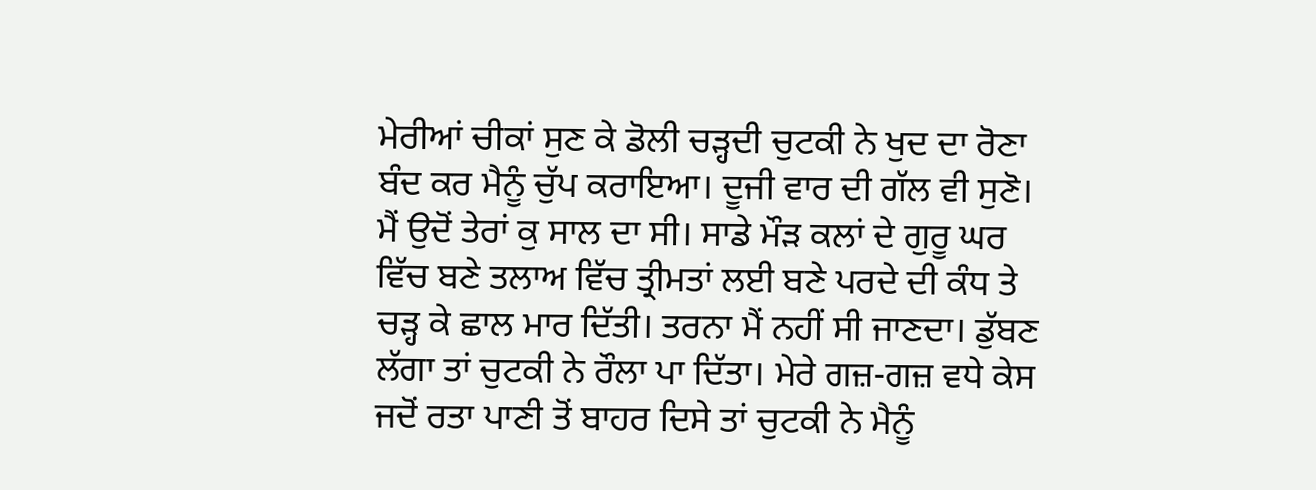ਮੇਰੀਆਂ ਚੀਕਾਂ ਸੁਣ ਕੇ ਡੋਲੀ ਚੜ੍ਹਦੀ ਚੁਟਕੀ ਨੇ ਖੁਦ ਦਾ ਰੋਣਾ ਬੰਦ ਕਰ ਮੈਨੂੰ ਚੁੱਪ ਕਰਾਇਆ। ਦੂਜੀ ਵਾਰ ਦੀ ਗੱਲ ਵੀ ਸੁਣੋ। ਮੈਂ ਉਦੋਂ ਤੇਰਾਂ ਕੁ ਸਾਲ ਦਾ ਸੀ। ਸਾਡੇ ਮੌੜ ਕਲਾਂ ਦੇ ਗੁਰੂ ਘਰ ਵਿੱਚ ਬਣੇ ਤਲਾਅ ਵਿੱਚ ਤ੍ਰੀਮਤਾਂ ਲਈ ਬਣੇ ਪਰਦੇ ਦੀ ਕੰਧ ਤੇ ਚੜ੍ਹ ਕੇ ਛਾਲ ਮਾਰ ਦਿੱਤੀ। ਤਰਨਾ ਮੈਂ ਨਹੀਂ ਸੀ ਜਾਣਦਾ। ਡੁੱਬਣ ਲੱਗਾ ਤਾਂ ਚੁਟਕੀ ਨੇ ਰੌਲਾ ਪਾ ਦਿੱਤਾ। ਮੇਰੇ ਗਜ਼-ਗਜ਼ ਵਧੇ ਕੇਸ ਜਦੋਂ ਰਤਾ ਪਾਣੀ ਤੋਂ ਬਾਹਰ ਦਿਸੇ ਤਾਂ ਚੁਟਕੀ ਨੇ ਮੈਨੂੰ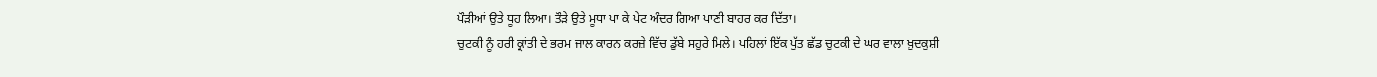ਪੌੜੀਆਂ ਉਤੇ ਧੂਹ ਲਿਆ। ਤੌੜੇ ਉਤੇ ਮੂਧਾ ਪਾ ਕੇ ਪੇਟ ਅੰਦਰ ਗਿਆ ਪਾਣੀ ਬਾਹਰ ਕਰ ਦਿੱਤਾ।
ਚੁਟਕੀ ਨੂੰ ਹਰੀ ਕ੍ਰਾਂਤੀ ਦੇ ਭਰਮ ਜਾਲ ਕਾਰਨ ਕਰਜ਼ੇ ਵਿੱਚ ਡੁੱਬੇ ਸਹੁਰੇ ਮਿਲੇ। ਪਹਿਲਾਂ ਇੱਕ ਪੁੱਤ ਛੱਡ ਚੁਟਕੀ ਦੇ ਘਰ ਵਾਲਾ ਖ਼ੁਦਕੁਸ਼ੀ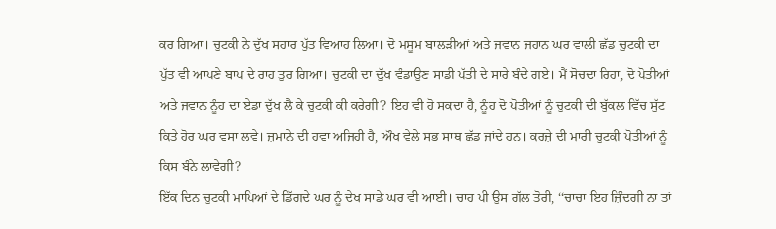ਕਰ ਗਿਆ। ਚੁਟਕੀ ਨੇ ਦੁੱਖ ਸਹਾਰ ਪੁੱਤ ਵਿਆਹ ਲਿਆ। ਦੋ ਮਸੂਮ ਬਾਲੜੀਆਂ ਅਤੇ ਜਵਾਨ ਜਹਾਨ ਘਰ ਵਾਲੀ ਛੱਡ ਚੁਟਕੀ ਦਾ ਪੁੱਤ ਵੀ ਆਪਣੇ ਬਾਪ ਦੇ ਰਾਹ ਤੁਰ ਗਿਆ। ਚੁਟਕੀ ਦਾ ਦੁੱਖ ਵੰਡਾਉਣ ਸਾਡੀ ਪੱਤੀ ਦੇ ਸਾਰੇ ਬੰਦੇ ਗਏ। ਮੈਂ ਸੋਚਦਾ ਰਿਹਾ, ਦੋ ਪੋਤੀਆਂ ਅਤੇ ਜਵਾਨ ਨੂੰਹ ਦਾ ਏਡਾ ਦੁੱਖ ਲੈ ਕੇ ਚੁਟਕੀ ਕੀ ਕਰੇਗੀ? ਇਹ ਵੀ ਹੋ ਸਕਦਾ ਹੈ, ਨੂੰਹ ਦੋ ਪੋਤੀਆਂ ਨੂੰ ਚੁਟਕੀ ਦੀ ਬੁੱਕਲ ਵਿੱਚ ਸੁੱਟ ਕਿਤੇ ਹੋਰ ਘਰ ਵਸਾ ਲਵੇ। ਜ਼ਮਾਨੇ ਦੀ ਹਵਾ ਅਜਿਹੀ ਹੈ, ਔਖ ਵੇਲੇ ਸਭ ਸਾਥ ਛੱਡ ਜਾਂਦੇ ਹਨ। ਕਰਜ਼ੇ ਦੀ ਮਾਰੀ ਚੁਟਕੀ ਪੋਤੀਆਂ ਨੂੰ ਕਿਸ ਬੰਨੇ ਲਾਵੇਗੀ?
ਇੱਕ ਦਿਨ ਚੁਟਕੀ ਮਾਪਿਆਂ ਦੇ ਡਿੱਗਦੇ ਘਰ ਨੂੰ ਦੇਖ ਸਾਡੇ ਘਰ ਵੀ ਆਈ। ਚਾਹ ਪੀ ਉਸ ਗੱਲ ਤੋਰੀ, ‘‘ਚਾਚਾ ਇਹ ਜ਼ਿੰਦਗੀ ਨਾ ਤਾਂ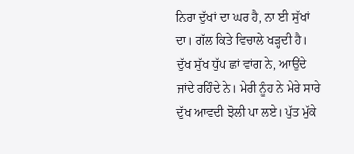ਨਿਰਾ ਦੁੱਖਾਂ ਦਾ ਘਰ ਹੈ, ਨਾ ਈ ਸੁੱਖਾਂ ਦਾ। ਗੱਲ ਕਿਤੇ ਵਿਚਾਲੇ ਖੜ੍ਹਦੀ ਹੈ। ਦੁੱਖ ਸੁੱਖ ਧੁੱਪ ਛਾਂ ਵਾਂਗ ਨੇ, ਆਉਂਦੇ ਜਾਂਦੇ ਰਹਿੰਦੇ ਨੇ। ਮੇਰੀ ਨੂੰਹ ਨੇ ਮੇਰੇ ਸਾਰੇ ਦੁੱਖ ਆਵਦੀ ਝੋਲੀ ਪਾ ਲਏ। ਪੁੱਤ ਮੁੱਕੇ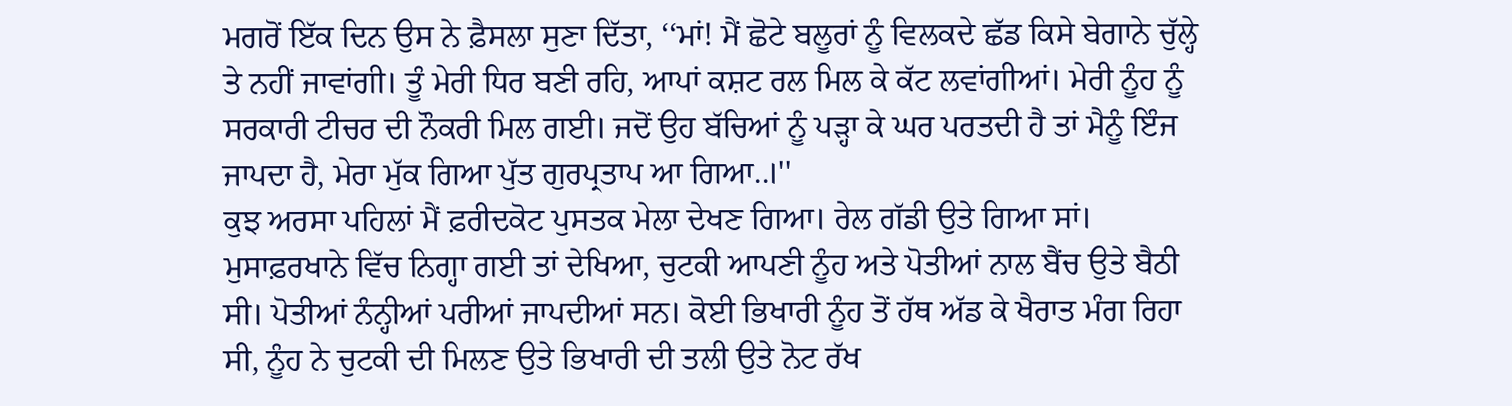ਮਗਰੋਂ ਇੱਕ ਦਿਨ ਉਸ ਨੇ ਫ਼ੈਸਲਾ ਸੁਣਾ ਦਿੱਤਾ, ‘‘ਮਾਂ! ਮੈਂ ਛੋਟੇ ਬਲੂਰਾਂ ਨੂੰ ਵਿਲਕਦੇ ਛੱਡ ਕਿਸੇ ਬੇਗਾਨੇ ਚੁੱਲ੍ਹੇ ਤੇ ਨਹੀਂ ਜਾਵਾਂਗੀ। ਤੂੰ ਮੇਰੀ ਧਿਰ ਬਣੀ ਰਹਿ, ਆਪਾਂ ਕਸ਼ਟ ਰਲ ਮਿਲ ਕੇ ਕੱਟ ਲਵਾਂਗੀਆਂ। ਮੇਰੀ ਨੂੰਹ ਨੂੰ ਸਰਕਾਰੀ ਟੀਚਰ ਦੀ ਨੌਕਰੀ ਮਿਲ ਗਈ। ਜਦੋਂ ਉਹ ਬੱਚਿਆਂ ਨੂੰ ਪੜ੍ਹਾ ਕੇ ਘਰ ਪਰਤਦੀ ਹੈ ਤਾਂ ਮੈਨੂੰ ਇੰਜ ਜਾਪਦਾ ਹੈ, ਮੇਰਾ ਮੁੱਕ ਗਿਆ ਪੁੱਤ ਗੁਰਪ੍ਰਤਾਪ ਆ ਗਿਆ..।''
ਕੁਝ ਅਰਸਾ ਪਹਿਲਾਂ ਮੈਂ ਫ਼ਰੀਦਕੋਟ ਪੁਸਤਕ ਮੇਲਾ ਦੇਖਣ ਗਿਆ। ਰੇਲ ਗੱਡੀ ਉਤੇ ਗਿਆ ਸਾਂ। ਮੁਸਾਫ਼ਰਖਾਨੇ ਵਿੱਚ ਨਿਗ੍ਹਾ ਗਈ ਤਾਂ ਦੇਖਿਆ, ਚੁਟਕੀ ਆਪਣੀ ਨੂੰਹ ਅਤੇ ਪੋਤੀਆਂ ਨਾਲ ਬੈਂਚ ਉਤੇ ਬੈਠੀ ਸੀ। ਪੋਤੀਆਂ ਨੰਨ੍ਹੀਆਂ ਪਰੀਆਂ ਜਾਪਦੀਆਂ ਸਨ। ਕੋਈ ਭਿਖਾਰੀ ਨੂੰਹ ਤੋਂ ਹੱਥ ਅੱਡ ਕੇ ਖੈਰਾਤ ਮੰਗ ਰਿਹਾ ਸੀ, ਨੂੰਹ ਨੇ ਚੁਟਕੀ ਦੀ ਮਿਲਣ ਉਤੇ ਭਿਖਾਰੀ ਦੀ ਤਲੀ ਉਤੇ ਨੋਟ ਰੱਖ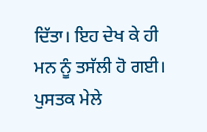ਦਿੱਤਾ। ਇਹ ਦੇਖ ਕੇ ਹੀ ਮਨ ਨੂੰ ਤਸੱਲੀ ਹੋ ਗਈ। ਪੁਸਤਕ ਮੇਲੇ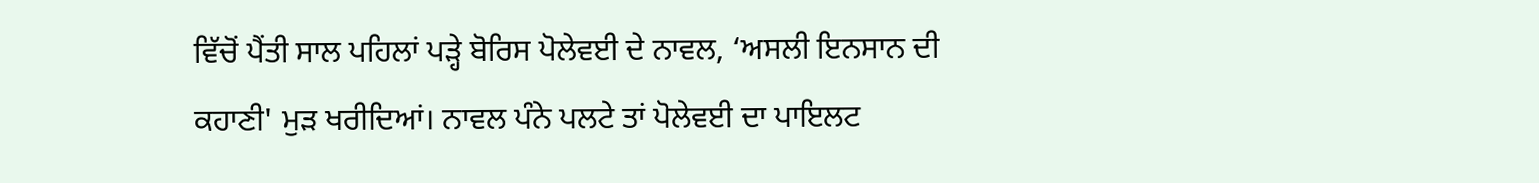ਵਿੱਚੋਂ ਪੈਂਤੀ ਸਾਲ ਪਹਿਲਾਂ ਪੜ੍ਹੇ ਬੋਰਿਸ ਪੋਲੇਵਈ ਦੇ ਨਾਵਲ, ‘ਅਸਲੀ ਇਨਸਾਨ ਦੀ ਕਹਾਣੀ' ਮੁੜ ਖਰੀਦਿਆਂ। ਨਾਵਲ ਪੰਨੇ ਪਲਟੇ ਤਾਂ ਪੋਲੇਵਈ ਦਾ ਪਾਇਲਟ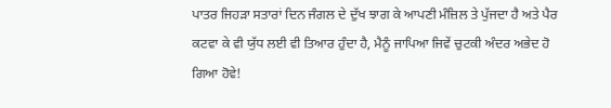ਪਾਤਰ ਜਿਹੜਾ ਸਤਾਰਾਂ ਦਿਨ ਜੰਗਲ ਦੇ ਦੁੱਖ ਝਾਗ ਕੇ ਆਪਣੀ ਮੰਜ਼ਿਲ ਤੇ ਪੁੱਜਦਾ ਹੈ ਅਤੇ ਪੈਰ ਕਟਵਾ ਕੇ ਵੀ ਯੁੱਧ ਲਈ ਵੀ ਤਿਆਰ ਹੁੰਦਾ ਹੈ, ਮੈਨੂੰ ਜਾਪਿਆ ਜਿਵੇਂ ਚੁਟਕੀ ਅੰਦਰ ਅਭੇਦ ਹੋ ਗਿਆ ਹੋਵੇ!